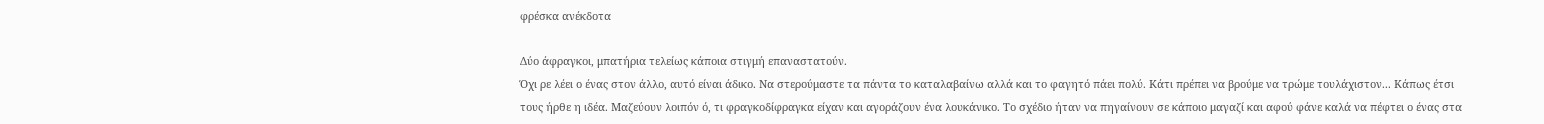φρέσκα ανέκδοτα

Δύο άφραγκοι, μπατήρια τελείως κάποια στιγμή επαναστατούν.
Όχι ρε λέει ο ένας στον άλλο, αυτό είναι άδικο. Να στερούμαστε τα πάντα το καταλαβαίνω αλλά και το φαγητό πάει πολύ. Κάτι πρέπει να βρούμε να τρώμε τουλάχιστον... Κάπως έτσι τους ήρθε η ιδέα. Μαζεύουν λοιπόν ό, τι φραγκοδίφραγκα είχαν και αγοράζουν ένα λουκάνικο. Το σχέδιο ήταν να πηγαίνουν σε κάποιο μαγαζί και αφού φάνε καλά να πέφτει ο ένας στα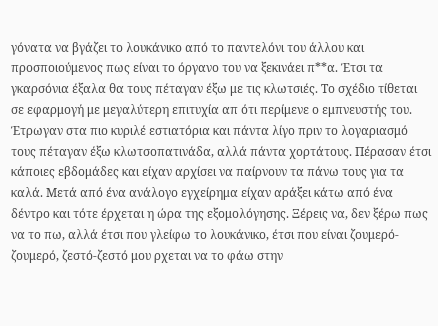γόνατα να βγάζει το λουκάνικο από το παντελόνι του άλλου και προσποιούμενος πως είναι το όργανο του να ξεκινάει π**α. Έτσι τα γκαρσόνια έξαλα θα τους πέταγαν έξω με τις κλωτσιές. Το σχέδιο τίθεται σε εφαρμογή με μεγαλύτερη επιτυχία απ ότι περίμενε ο εμπνευστής του. Έτρωγαν στα πιο κυριλέ εστιατόρια και πάντα λίγο πριν το λογαριασμό τους πέταγαν έξω κλωτσοπατινάδα, αλλά πάντα χορτάτους. Πέρασαν έτσι κάποιες εβδομάδες και είχαν αρχίσει να παίρνουν τα πάνω τους για τα καλά. Μετά από ένα ανάλογο εγχείρημα είχαν αράξει κάτω από ένα δέντρο και τότε έρχεται η ώρα της εξομολόγησης. Ξέρεις να, δεν ξέρω πως να το πω, αλλά έτσι που γλείφω το λουκάνικο, έτσι που είναι ζουμερό-ζουμερό, ζεστό-ζεστό μου ρχεται να το φάω στην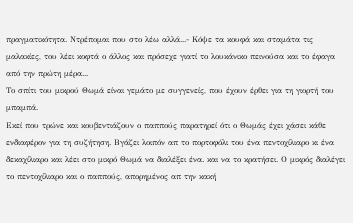πραγματικότητα. Ντρέπομαι που στο λέω αλλά...- Κόψε τα κουφά και σταμάτα τις μαλακίες, του λέει κοφτά ο άλλος και πρόσεχε γιατί το λουκάνικο πεινούσα και το έφαγα από την πρώτη μέρα...
Το σπίτι του μικρού Θωμά είναι γεμάτο με συγγενείς, που έχουν έρθει για τη γιορτή του μπαμπά.
Εκεί που τρώνε και κουβεντιάζουν ο παππούς παρατηρεί ότι ο Θωμάς έχει χάσει κάθε ενδιαφέρον για τη συζήτηση. Βγάζει λοιπόν απ το πορτοφόλι του ένα πεντοχίλιαρο κι ένα δεκαχίλιαρο και λέει στο μικρό Θωμά να διαλέξει ένα. και να το κρατήσει. Ο μικρός διαλέγει το πεντοχίλιαρο και ο παππούς, απορημένος απ την κακή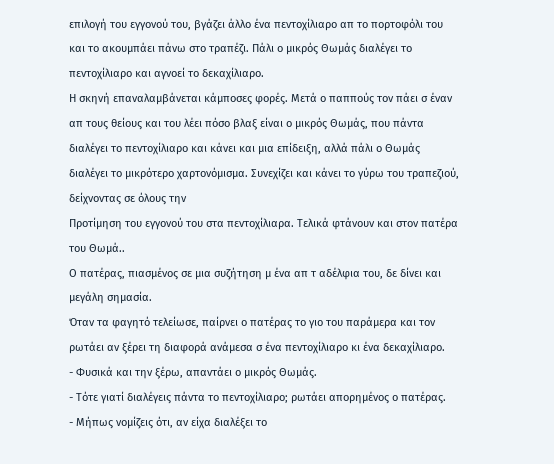επιλογή του εγγονού του, βγάζει άλλο ένα πεντοχίλιαρο απ το πορτοφόλι του και το ακουμπάει πάνω στο τραπέζι. Πάλι ο μικρός Θωμάς διαλέγει το πεντοχίλιαρο και αγνοεί το δεκαχίλιαρο.
Η σκηνή επαναλαμβάνεται κάμποσες φορές. Μετά ο παππούς τον πάει σ έναν απ τους θείους και του λέει πόσο βλαξ είναι ο μικρός Θωμάς, που πάντα διαλέγει το πεντοχίλιαρο και κάνει και μια επίδειξη, αλλά πάλι ο Θωμάς διαλέγει το μικρότερο χαρτονόμισμα. Συνεχίζει και κάνει το γύρω του τραπεζιού, δείχνοντας σε όλους την
Προτίμηση του εγγονού του στα πεντοχίλιαρα. Τελικά φτάνουν και στον πατέρα του Θωμά..
Ο πατέρας, πιασμένος σε μια συζήτηση μ ένα απ τ αδέλφια του, δε δίνει και μεγάλη σημασία.
Όταν τα φαγητό τελείωσε, παίρνει ο πατέρας το γιο του παράμερα και τον ρωτάει αν ξέρει τη διαφορά ανάμεσα σ ένα πεντοχίλιαρο κι ένα δεκαχίλιαρο.
- Φυσικά και την ξέρω, απαντάει ο μικρός Θωμάς.
- Τότε γιατί διαλέγεις πάντα το πεντοχίλιαρο; ρωτάει απορημένος ο πατέρας.
- Μήπως νομίζεις ότι, αν είχα διαλέξει το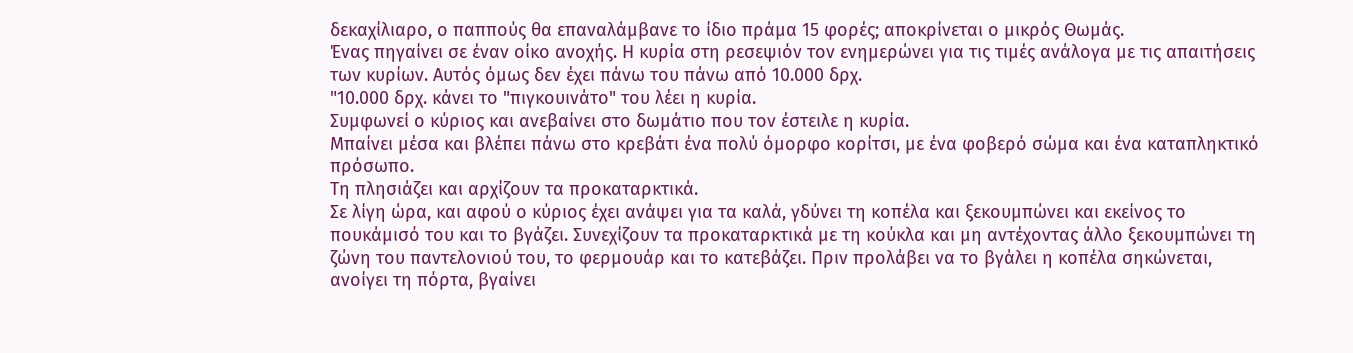δεκαχίλιαρο, ο παππούς θα επαναλάμβανε το ίδιο πράμα 15 φορές; αποκρίνεται ο μικρός Θωμάς.
Ένας πηγαίνει σε έναν οίκο ανοχής. Η κυρία στη ρεσεψιόν τον ενημερώνει για τις τιμές ανάλογα με τις απαιτήσεις των κυρίων. Αυτός όμως δεν έχει πάνω του πάνω από 10.000 δρχ.
"10.000 δρχ. κάνει το "πιγκουινάτο" του λέει η κυρία.
Συμφωνεί ο κύριος και ανεβαίνει στο δωμάτιο που τον έστειλε η κυρία.
Μπαίνει μέσα και βλέπει πάνω στο κρεβάτι ένα πολύ όμορφο κορίτσι, με ένα φοβερό σώμα και ένα καταπληκτικό πρόσωπο.
Τη πλησιάζει και αρχίζουν τα προκαταρκτικά.
Σε λίγη ώρα, και αφού ο κύριος έχει ανάψει για τα καλά, γδύνει τη κοπέλα και ξεκουμπώνει και εκείνος το πουκάμισό του και το βγάζει. Συνεχίζουν τα προκαταρκτικά με τη κούκλα και μη αντέχοντας άλλο ξεκουμπώνει τη ζώνη του παντελονιού του, το φερμουάρ και το κατεβάζει. Πριν προλάβει να το βγάλει η κοπέλα σηκώνεται, ανοίγει τη πόρτα, βγαίνει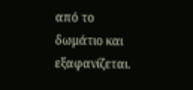από το δωμάτιο και εξαφανίζεται.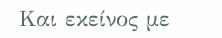Και εκείνος με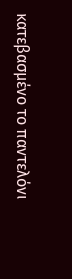κατεβασμένο το παντελόνι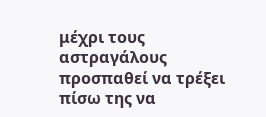μέχρι τους αστραγάλους προσπαθεί να τρέξει πίσω της να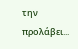την προλάβει...